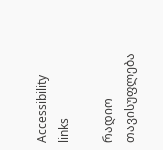Accessibility links

რადიო თავისუფლება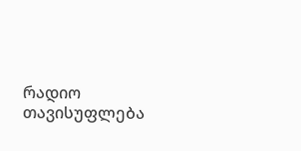რადიო თავისუფლება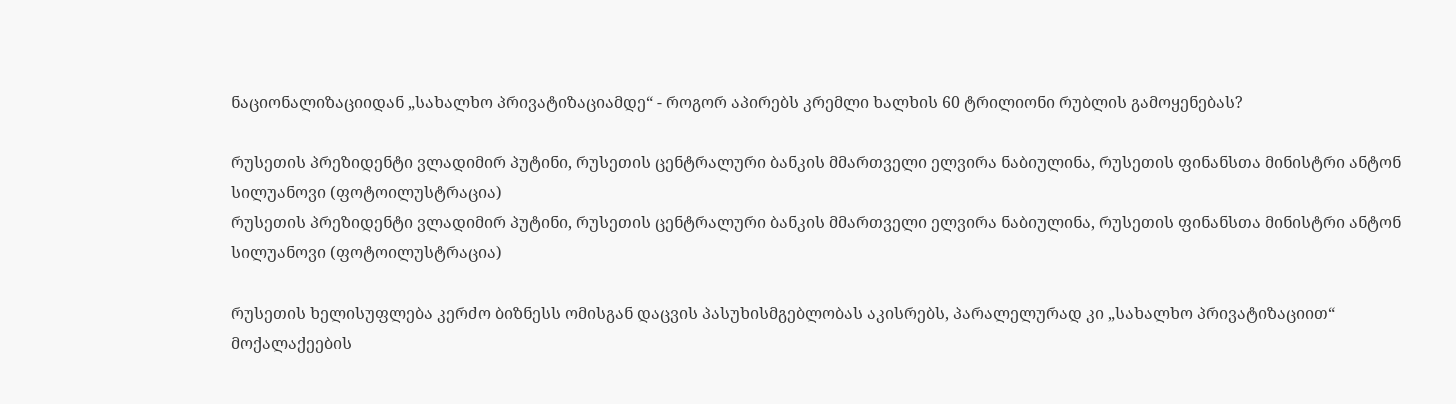ნაციონალიზაციიდან „სახალხო პრივატიზაციამდე“ - როგორ აპირებს კრემლი ხალხის 60 ტრილიონი რუბლის გამოყენებას?

რუსეთის პრეზიდენტი ვლადიმირ პუტინი, რუსეთის ცენტრალური ბანკის მმართველი ელვირა ნაბიულინა, რუსეთის ფინანსთა მინისტრი ანტონ სილუანოვი (ფოტოილუსტრაცია)
რუსეთის პრეზიდენტი ვლადიმირ პუტინი, რუსეთის ცენტრალური ბანკის მმართველი ელვირა ნაბიულინა, რუსეთის ფინანსთა მინისტრი ანტონ სილუანოვი (ფოტოილუსტრაცია)

რუსეთის ხელისუფლება კერძო ბიზნესს ომისგან დაცვის პასუხისმგებლობას აკისრებს, პარალელურად კი „სახალხო პრივატიზაციით“ მოქალაქეების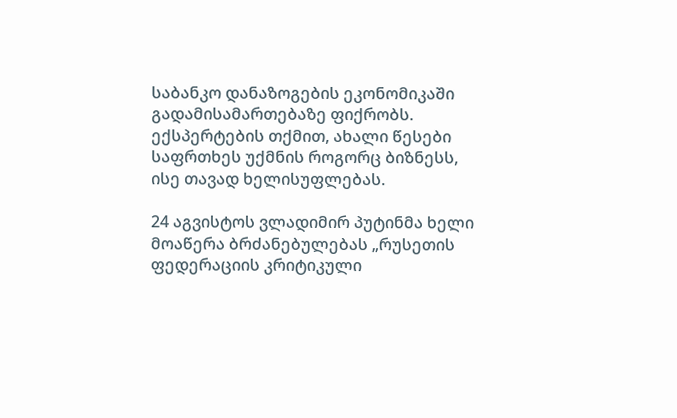საბანკო დანაზოგების ეკონომიკაში გადამისამართებაზე ფიქრობს. ექსპერტების თქმით, ახალი წესები საფრთხეს უქმნის როგორც ბიზნესს, ისე თავად ხელისუფლებას.

24 აგვისტოს ვლადიმირ პუტინმა ხელი მოაწერა ბრძანებულებას „რუსეთის ფედერაციის კრიტიკული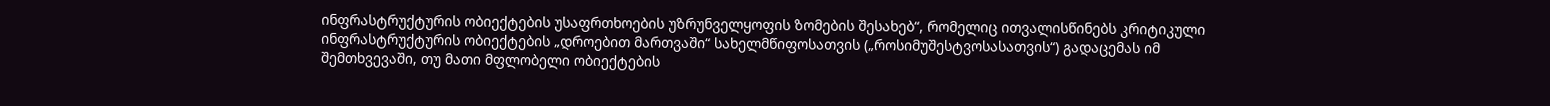ინფრასტრუქტურის ობიექტების უსაფრთხოების უზრუნველყოფის ზომების შესახებ“, რომელიც ითვალისწინებს კრიტიკული ინფრასტრუქტურის ობიექტების „დროებით მართვაში“ სახელმწიფოსათვის („როსიმუშესტვოსასათვის“) გადაცემას იმ შემთხვევაში, თუ მათი მფლობელი ობიექტების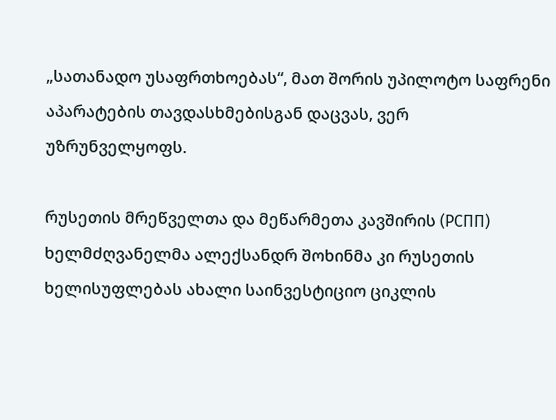„სათანადო უსაფრთხოებას“, მათ შორის უპილოტო საფრენი აპარატების თავდასხმებისგან დაცვას, ვერ უზრუნველყოფს.

რუსეთის მრეწველთა და მეწარმეთა კავშირის (РСПП) ხელმძღვანელმა ალექსანდრ შოხინმა კი რუსეთის ხელისუფლებას ახალი საინვესტიციო ციკლის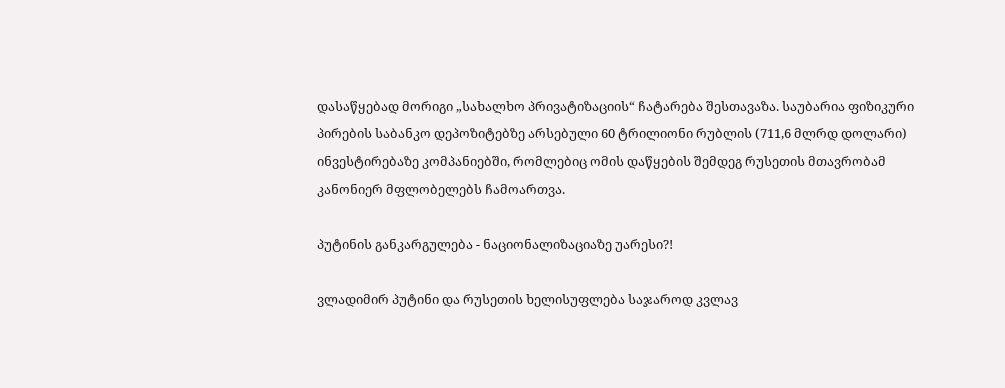დასაწყებად მორიგი „სახალხო პრივატიზაციის“ ჩატარება შესთავაზა. საუბარია ფიზიკური პირების საბანკო დეპოზიტებზე არსებული 60 ტრილიონი რუბლის (711,6 მლრდ დოლარი) ინვესტირებაზე კომპანიებში, რომლებიც ომის დაწყების შემდეგ რუსეთის მთავრობამ კანონიერ მფლობელებს ჩამოართვა.

პუტინის განკარგულება - ნაციონალიზაციაზე უარესი?!

ვლადიმირ პუტინი და რუსეთის ხელისუფლება საჯაროდ კვლავ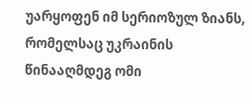უარყოფენ იმ სერიოზულ ზიანს, რომელსაც უკრაინის წინააღმდეგ ომი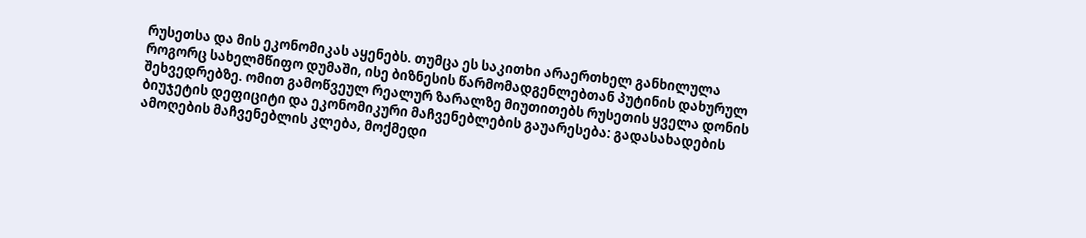რუსეთსა და მის ეკონომიკას აყენებს. თუმცა ეს საკითხი არაერთხელ განხილულა როგორც სახელმწიფო დუმაში, ისე ბიზნესის წარმომადგენლებთან პუტინის დახურულ შეხვედრებზე. ომით გამოწვეულ რეალურ ზარალზე მიუთითებს რუსეთის ყველა დონის ბიუჯეტის დეფიციტი და ეკონომიკური მაჩვენებლების გაუარესება: გადასახადების ამოღების მაჩვენებლის კლება, მოქმედი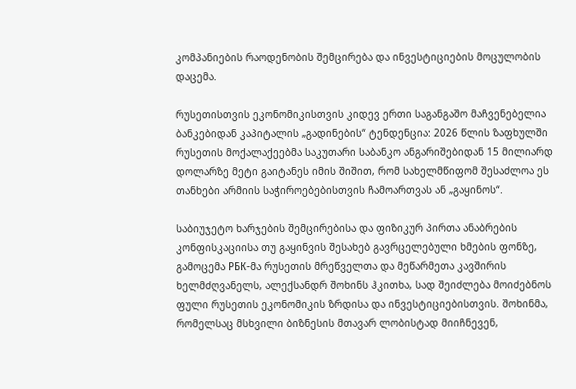კომპანიების რაოდენობის შემცირება და ინვესტიციების მოცულობის დაცემა.

რუსეთისთვის ეკონომიკისთვის კიდევ ერთი საგანგაშო მაჩვენებელია ბანკებიდან კაპიტალის „გადინების“ ტენდენცია: 2026 წლის ზაფხულში რუსეთის მოქალაქეებმა საკუთარი საბანკო ანგარიშებიდან 15 მილიარდ დოლარზე მეტი გაიტანეს იმის შიშით, რომ სახელმწიფომ შესაძლოა ეს თანხები არმიის საჭიროებებისთვის ჩამოართვას ან „გაყინოს“.

საბიუჯეტო ხარჯების შემცირებისა და ფიზიკურ პირთა ანაბრების კონფისკაციისა თუ გაყინვის შესახებ გავრცელებული ხმების ფონზე, გამოცემა РБК-მა რუსეთის მრეწველთა და მეწარმეთა კავშირის ხელმძღვანელს, ალექსანდრ შოხინს ჰკითხა, სად შეიძლება მოიძებნოს ფული რუსეთის ეკონომიკის ზრდისა და ინვესტიციებისთვის. შოხინმა, რომელსაც მსხვილი ბიზნესის მთავარ ლობისტად მიიჩნევენ,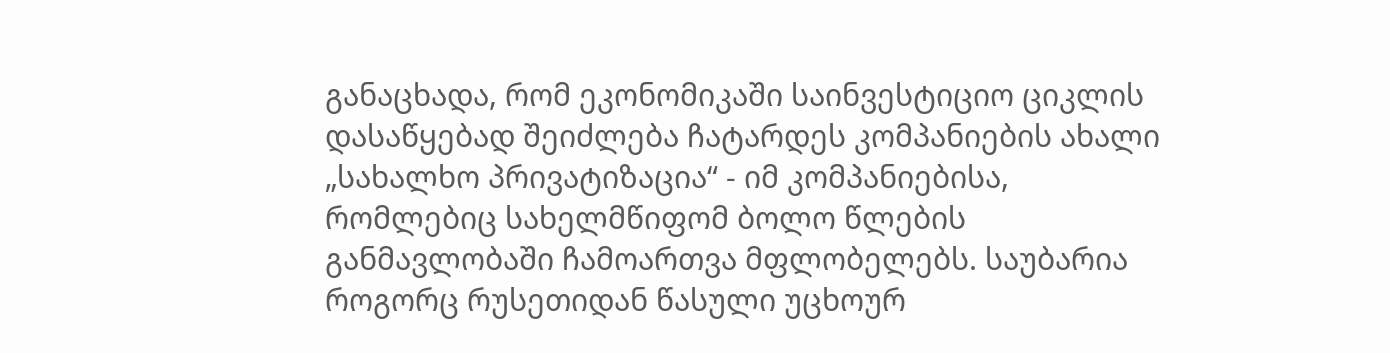განაცხადა, რომ ეკონომიკაში საინვესტიციო ციკლის დასაწყებად შეიძლება ჩატარდეს კომპანიების ახალი „სახალხო პრივატიზაცია“ - იმ კომპანიებისა, რომლებიც სახელმწიფომ ბოლო წლების განმავლობაში ჩამოართვა მფლობელებს. საუბარია როგორც რუსეთიდან წასული უცხოურ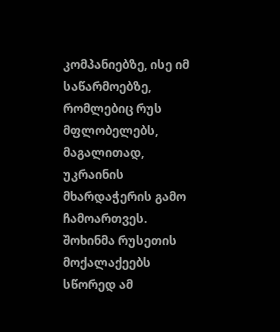კომპანიებზე, ისე იმ საწარმოებზე, რომლებიც რუს მფლობელებს, მაგალითად, უკრაინის მხარდაჭერის გამო ჩამოართვეს. შოხინმა რუსეთის მოქალაქეებს სწორედ ამ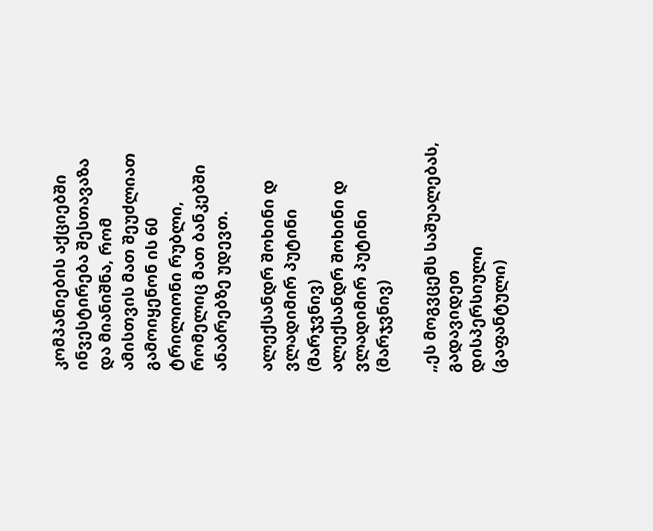კომპანიების აქციებში ინვესტირება შესთავაზა და მიანიშნა, რომ ამისთვის მათ შეუძლიათ გამოიყენონ ის 60 ტრილიონი რუბლი, რომელიც მათ ბანკებში ანაბრებზე უდევთ.

ალექსანდრ შოხინი დ ვლადიმირ პუტინი (მარჯვნივ)
ალექსანდრ შოხინი დ ვლადიმირ პუტინი (მარჯვნივ)

„ეს მოგვცემს საშუალებას, გადავიდეთ დისპერსიული (გაფანტული)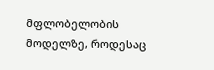მფლობელობის მოდელზე, როდესაც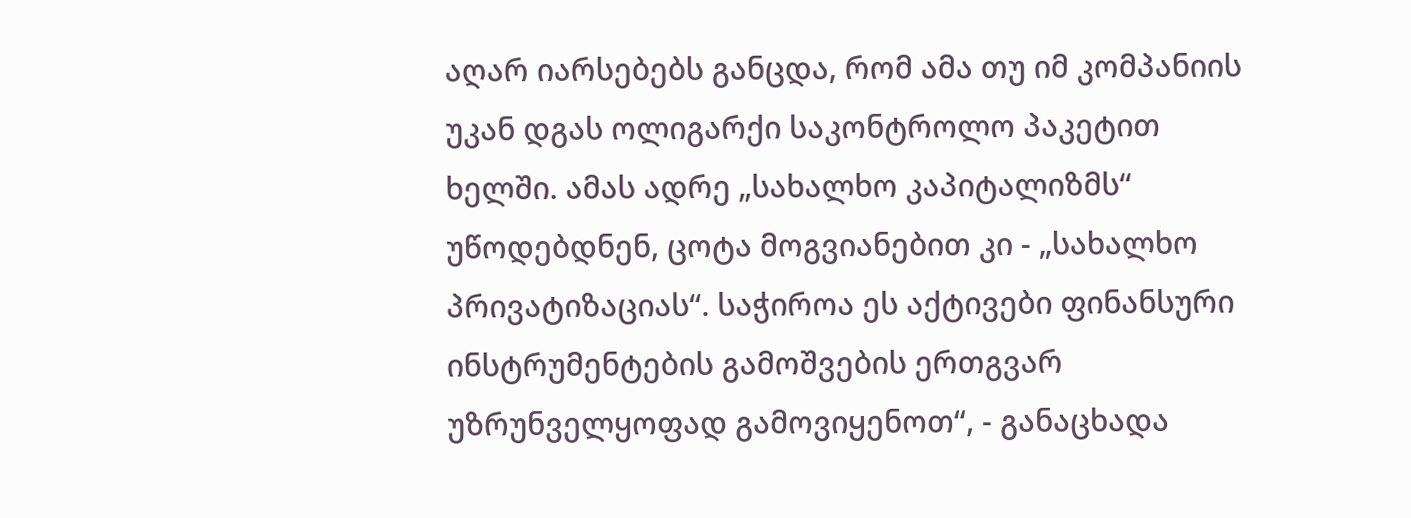აღარ იარსებებს განცდა, რომ ამა თუ იმ კომპანიის უკან დგას ოლიგარქი საკონტროლო პაკეტით ხელში. ამას ადრე „სახალხო კაპიტალიზმს“ უწოდებდნენ, ცოტა მოგვიანებით კი - „სახალხო პრივატიზაციას“. საჭიროა ეს აქტივები ფინანსური ინსტრუმენტების გამოშვების ერთგვარ უზრუნველყოფად გამოვიყენოთ“, - განაცხადა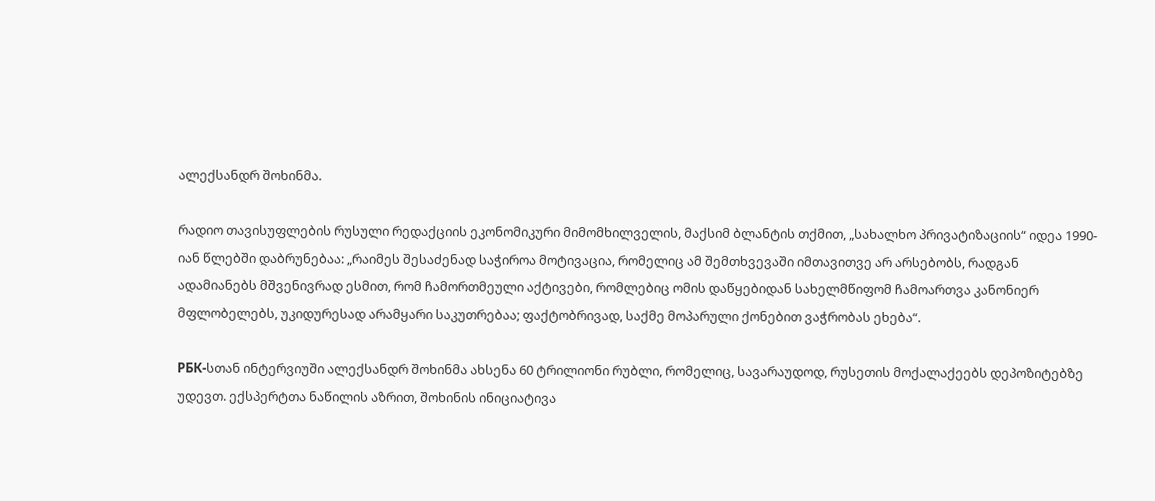ალექსანდრ შოხინმა.

რადიო თავისუფლების რუსული რედაქციის ეკონომიკური მიმომხილველის, მაქსიმ ბლანტის თქმით, „სახალხო პრივატიზაციის“ იდეა 1990-იან წლებში დაბრუნებაა: „რაიმეს შესაძენად საჭიროა მოტივაცია, რომელიც ამ შემთხვევაში იმთავითვე არ არსებობს, რადგან ადამიანებს მშვენივრად ესმით, რომ ჩამორთმეული აქტივები, რომლებიც ომის დაწყებიდან სახელმწიფომ ჩამოართვა კანონიერ მფლობელებს, უკიდურესად არამყარი საკუთრებაა; ფაქტობრივად, საქმე მოპარული ქონებით ვაჭრობას ეხება“.

РБК-სთან ინტერვიუში ალექსანდრ შოხინმა ახსენა 60 ტრილიონი რუბლი, რომელიც, სავარაუდოდ, რუსეთის მოქალაქეებს დეპოზიტებზე უდევთ. ექსპერტთა ნაწილის აზრით, შოხინის ინიციატივა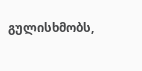გულისხმობს,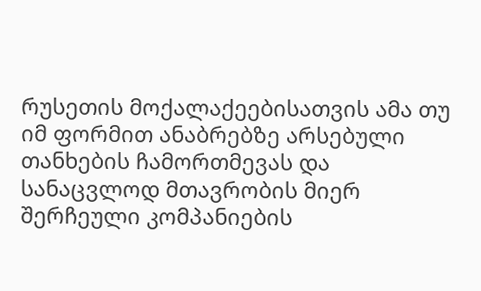რუსეთის მოქალაქეებისათვის ამა თუ იმ ფორმით ანაბრებზე არსებული თანხების ჩამორთმევას და სანაცვლოდ მთავრობის მიერ შერჩეული კომპანიების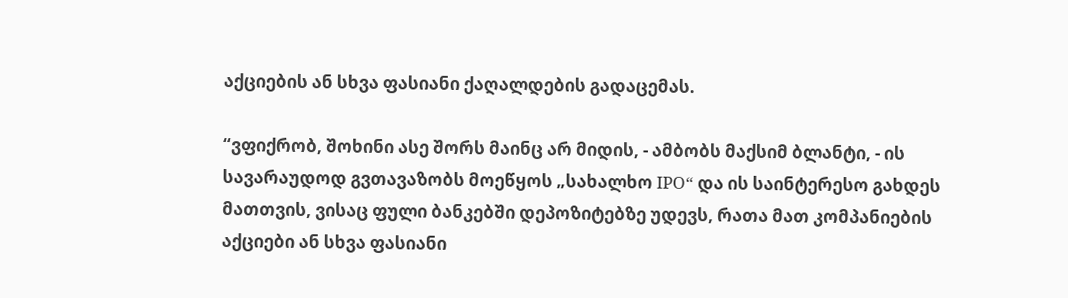აქციების ან სხვა ფასიანი ქაღალდების გადაცემას.

“ვფიქრობ, შოხინი ასე შორს მაინც არ მიდის, - ამბობს მაქსიმ ბლანტი, - ის სავარაუდოდ გვთავაზობს მოეწყოს „სახალხო IPO“ და ის საინტერესო გახდეს მათთვის, ვისაც ფული ბანკებში დეპოზიტებზე უდევს, რათა მათ კომპანიების აქციები ან სხვა ფასიანი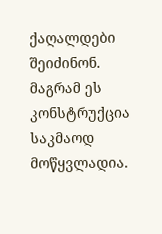ქაღალდები შეიძინონ. მაგრამ ეს კონსტრუქცია საკმაოდ მოწყვლადია.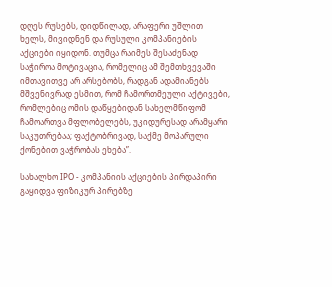დღეს რუსებს, დიდწილად, არაფერი უშლით ხელს, მივიდნენ და რუსული კომპანიების აქციები იყიდონ. თუმცა რაიმეს შესაძენად საჭიროა მოტივაცია, რომელიც ამ შემთხვევაში იმთავითვე არ არსებობს, რადგან ადამიანებს მშვენივრად ესმით, რომ ჩამორთმეული აქტივები, რომლებიც ომის დაწყებიდან სახელმწიფომ ჩამოართვა მფლობელებს, უკიდურესად არამყარი საკუთრებაა; ფაქტობრივად, საქმე მოპარული ქონებით ვაჭრობას ეხება”.

სახალხო IPO - კომპანიის აქციების პირდაპირი გაყიდვა ფიზიკურ პირებზე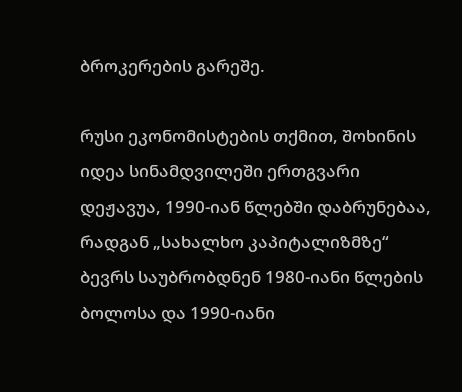ბროკერების გარეშე.

რუსი ეკონომისტების თქმით, შოხინის იდეა სინამდვილეში ერთგვარი დეჟავუა, 1990-იან წლებში დაბრუნებაა, რადგან „სახალხო კაპიტალიზმზე“ ბევრს საუბრობდნენ 1980-იანი წლების ბოლოსა და 1990-იანი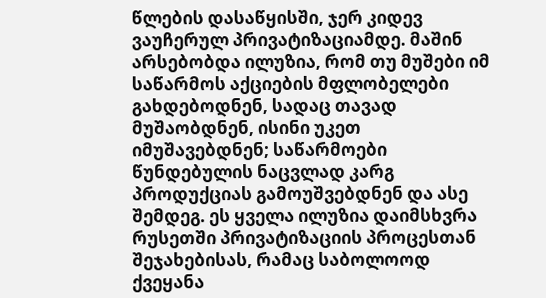წლების დასაწყისში, ჯერ კიდევ ვაუჩერულ პრივატიზაციამდე. მაშინ არსებობდა ილუზია, რომ თუ მუშები იმ საწარმოს აქციების მფლობელები გახდებოდნენ, სადაც თავად მუშაობდნენ, ისინი უკეთ იმუშავებდნენ; საწარმოები წუნდებულის ნაცვლად კარგ პროდუქციას გამოუშვებდნენ და ასე შემდეგ. ეს ყველა ილუზია დაიმსხვრა რუსეთში პრივატიზაციის პროცესთან შეჯახებისას, რამაც საბოლოოდ ქვეყანა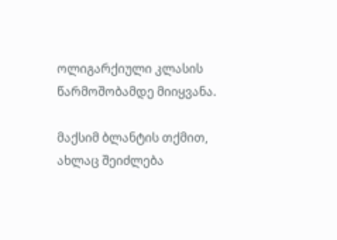ოლიგარქიული კლასის წარმოშობამდე მიიყვანა.

მაქსიმ ბლანტის თქმით, ახლაც შეიძლება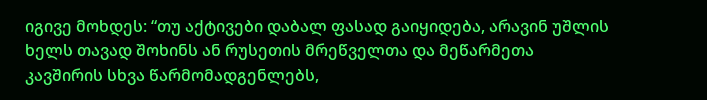იგივე მოხდეს: “თუ აქტივები დაბალ ფასად გაიყიდება, არავინ უშლის ხელს თავად შოხინს ან რუსეთის მრეწველთა და მეწარმეთა კავშირის სხვა წარმომადგენლებს,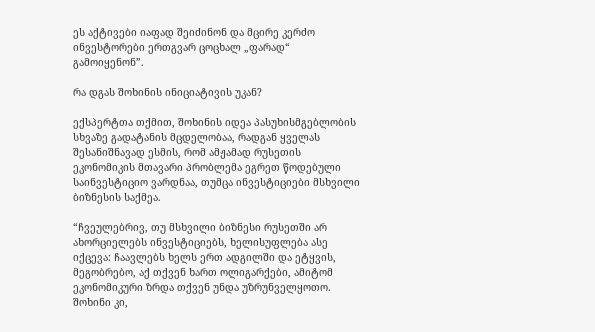ეს აქტივები იაფად შეიძინონ და მცირე კერძო ინვესტორები ერთგვარ ცოცხალ „ფარად“ გამოიყენონ”.

რა დგას შოხინის ინიციატივის უკან?

ექსპერტთა თქმით, შოხინის იდეა პასუხისმგებლობის სხვაზე გადატანის მცდელობაა, რადგან ყველას შესანიშნავად ესმის, რომ ამჟამად რუსეთის ეკონომიკის მთავარი პრობლემა ეგრეთ წოდებული საინვესტიციო ვარდნაა, თუმცა ინვესტიციები მსხვილი ბიზნესის საქმეა.

“ჩვეულებრივ, თუ მსხვილი ბიზნესი რუსეთში არ ახორციელებს ინვესტიციებს, ხელისუფლება ასე იქცევა: ჩაავლებს ხელს ერთ ადგილში და ეტყვის, მეგობრებო, აქ თქვენ ხართ ოლიგარქები, ამიტომ ეკონომიკური ზრდა თქვენ უნდა უზრუნველყოთო. შოხინი კი,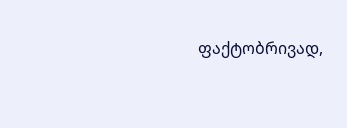ფაქტობრივად,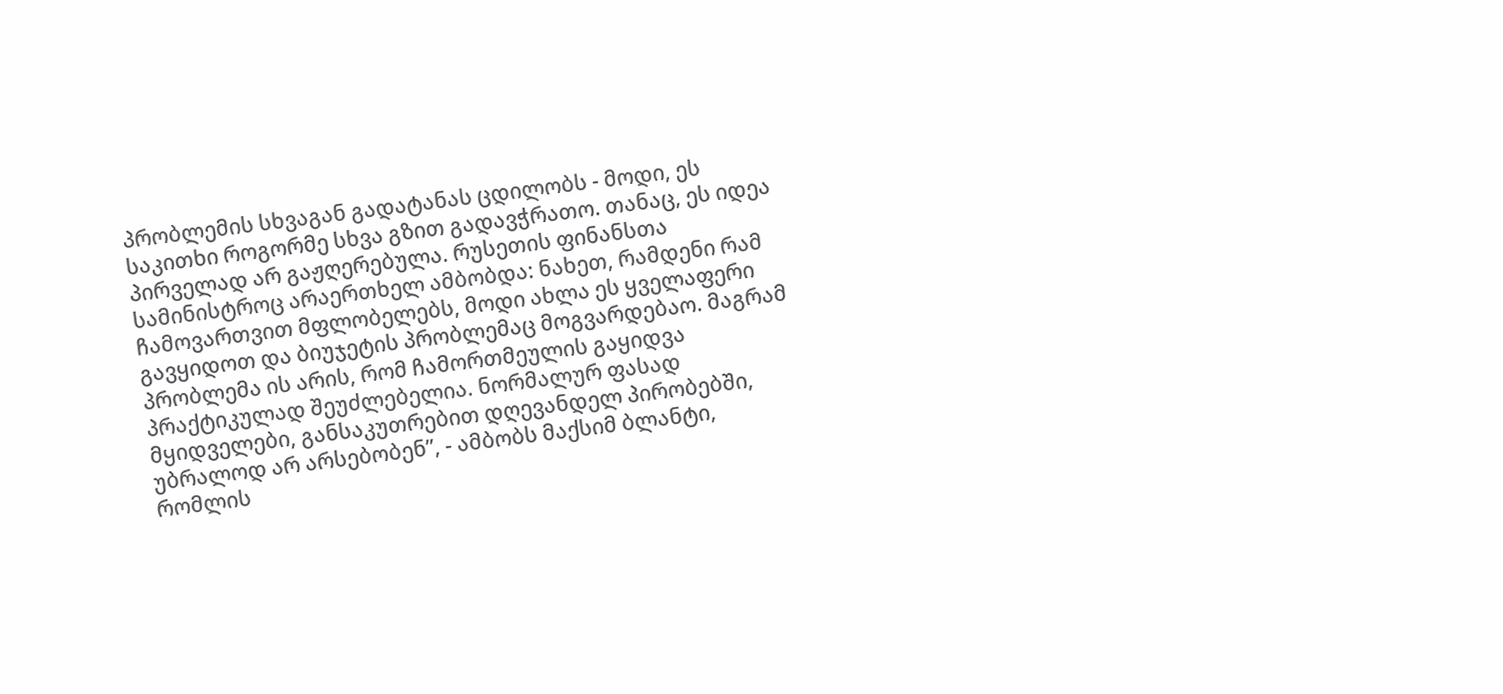პრობლემის სხვაგან გადატანას ცდილობს - მოდი, ეს საკითხი როგორმე სხვა გზით გადავჭრათო. თანაც, ეს იდეა პირველად არ გაჟღერებულა. რუსეთის ფინანსთა სამინისტროც არაერთხელ ამბობდა: ნახეთ, რამდენი რამ ჩამოვართვით მფლობელებს, მოდი ახლა ეს ყველაფერი გავყიდოთ და ბიუჯეტის პრობლემაც მოგვარდებაო. მაგრამ პრობლემა ის არის, რომ ჩამორთმეულის გაყიდვა პრაქტიკულად შეუძლებელია. ნორმალურ ფასად მყიდველები, განსაკუთრებით დღევანდელ პირობებში, უბრალოდ არ არსებობენ”, - ამბობს მაქსიმ ბლანტი, რომლის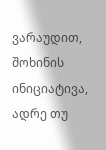ვარაუდით, შოხინის ინიციატივა, ადრე თუ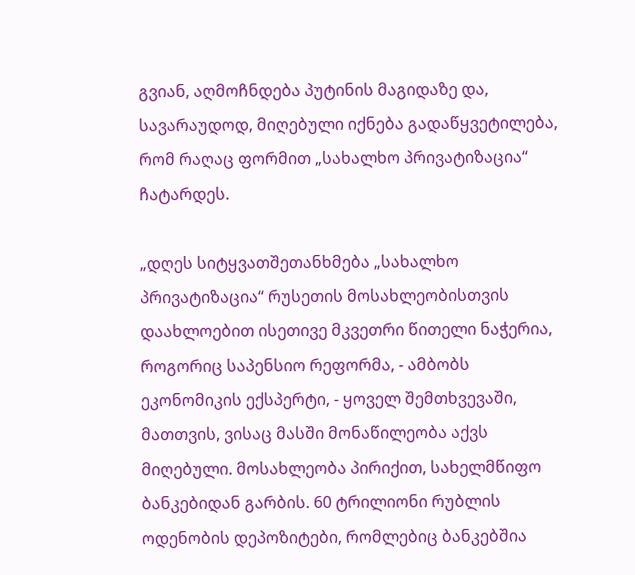გვიან, აღმოჩნდება პუტინის მაგიდაზე და, სავარაუდოდ, მიღებული იქნება გადაწყვეტილება, რომ რაღაც ფორმით „სახალხო პრივატიზაცია“ ჩატარდეს.

„დღეს სიტყვათშეთანხმება „სახალხო პრივატიზაცია“ რუსეთის მოსახლეობისთვის დაახლოებით ისეთივე მკვეთრი წითელი ნაჭერია, როგორიც საპენსიო რეფორმა, - ამბობს ეკონომიკის ექსპერტი, - ყოველ შემთხვევაში, მათთვის, ვისაც მასში მონაწილეობა აქვს მიღებული. მოსახლეობა პირიქით, სახელმწიფო ბანკებიდან გარბის. 60 ტრილიონი რუბლის ოდენობის დეპოზიტები, რომლებიც ბანკებშია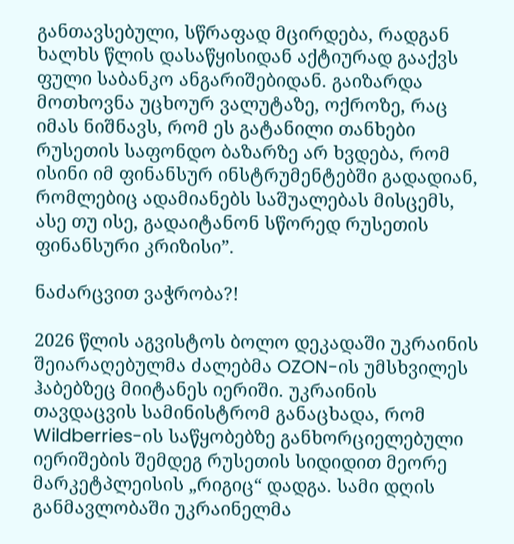განთავსებული, სწრაფად მცირდება, რადგან ხალხს წლის დასაწყისიდან აქტიურად გააქვს ფული საბანკო ანგარიშებიდან. გაიზარდა მოთხოვნა უცხოურ ვალუტაზე, ოქროზე, რაც იმას ნიშნავს, რომ ეს გატანილი თანხები რუსეთის საფონდო ბაზარზე არ ხვდება, რომ ისინი იმ ფინანსურ ინსტრუმენტებში გადადიან, რომლებიც ადამიანებს საშუალებას მისცემს, ასე თუ ისე, გადაიტანონ სწორედ რუსეთის ფინანსური კრიზისი”.

ნაძარცვით ვაჭრობა?!

2026 წლის აგვისტოს ბოლო დეკადაში უკრაინის შეიარაღებულმა ძალებმა OZON-ის უმსხვილეს ჰაბებზეც მიიტანეს იერიში. უკრაინის თავდაცვის სამინისტრომ განაცხადა, რომ Wildberries-ის საწყობებზე განხორციელებული იერიშების შემდეგ რუსეთის სიდიდით მეორე მარკეტპლეისის „რიგიც“ დადგა. სამი დღის განმავლობაში უკრაინელმა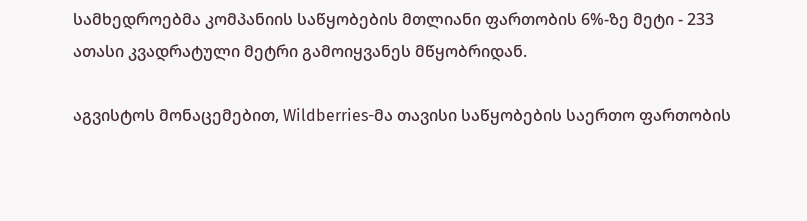სამხედროებმა კომპანიის საწყობების მთლიანი ფართობის 6%-ზე მეტი - 233 ათასი კვადრატული მეტრი გამოიყვანეს მწყობრიდან.

აგვისტოს მონაცემებით, Wildberries-მა თავისი საწყობების საერთო ფართობის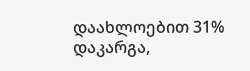დაახლოებით 31% დაკარგა,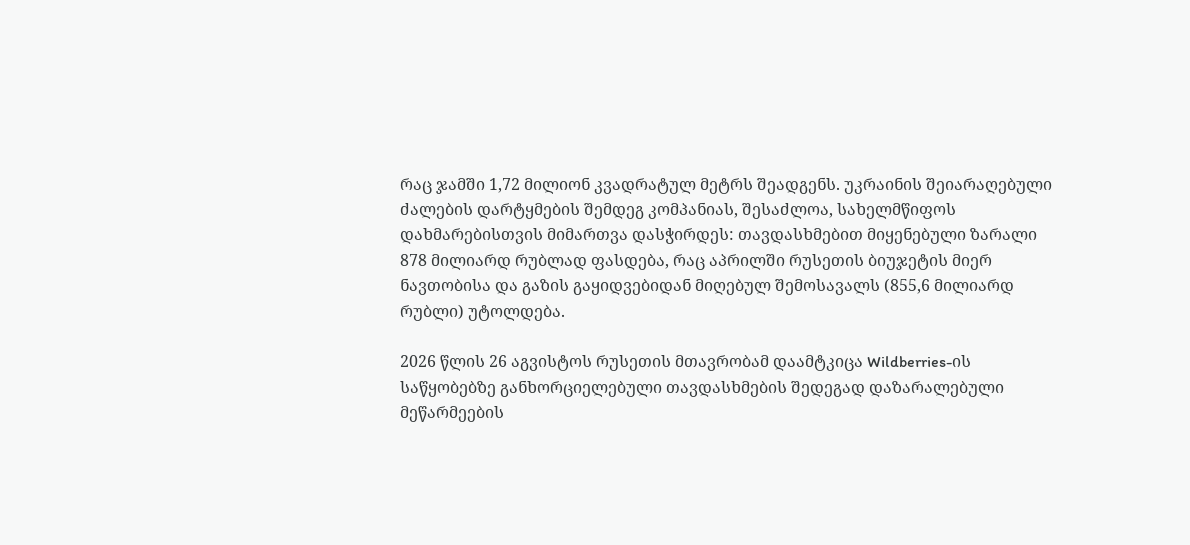რაც ჯამში 1,72 მილიონ კვადრატულ მეტრს შეადგენს. უკრაინის შეიარაღებული ძალების დარტყმების შემდეგ კომპანიას, შესაძლოა, სახელმწიფოს დახმარებისთვის მიმართვა დასჭირდეს: თავდასხმებით მიყენებული ზარალი 878 მილიარდ რუბლად ფასდება, რაც აპრილში რუსეთის ბიუჯეტის მიერ ნავთობისა და გაზის გაყიდვებიდან მიღებულ შემოსავალს (855,6 მილიარდ რუბლი) უტოლდება.

2026 წლის 26 აგვისტოს რუსეთის მთავრობამ დაამტკიცა Wildberries-ის საწყობებზე განხორციელებული თავდასხმების შედეგად დაზარალებული მეწარმეების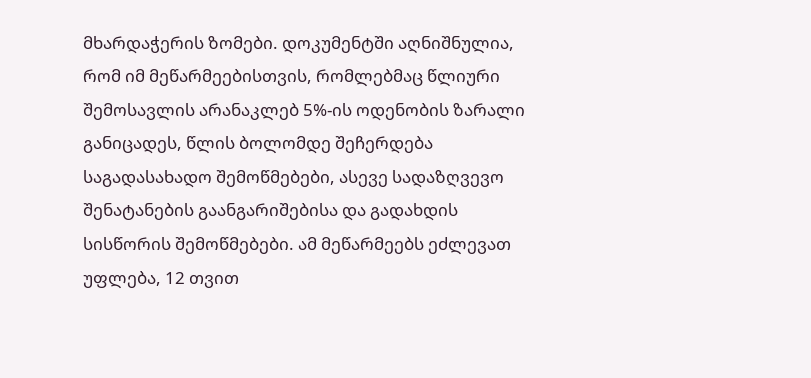მხარდაჭერის ზომები. დოკუმენტში აღნიშნულია, რომ იმ მეწარმეებისთვის, რომლებმაც წლიური შემოსავლის არანაკლებ 5%-ის ოდენობის ზარალი განიცადეს, წლის ბოლომდე შეჩერდება საგადასახადო შემოწმებები, ასევე სადაზღვევო შენატანების გაანგარიშებისა და გადახდის სისწორის შემოწმებები. ამ მეწარმეებს ეძლევათ უფლება, 12 თვით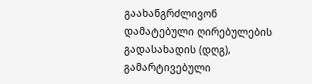გაახანგრძლივონ დამატებული ღირებულების გადასახადის (დღგ), გამარტივებული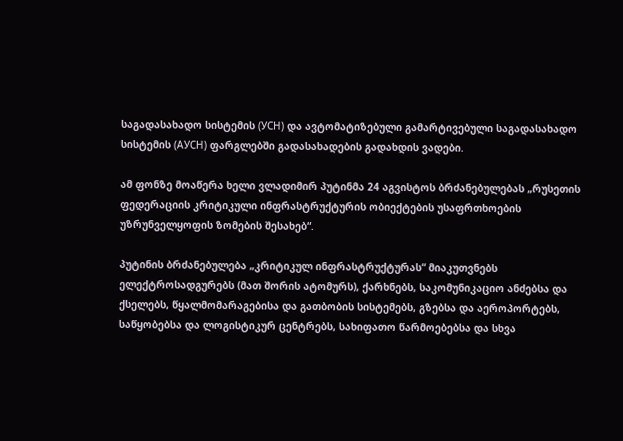საგადასახადო სისტემის (УСН) და ავტომატიზებული გამარტივებული საგადასახადო სისტემის (АУСН) ფარგლებში გადასახადების გადახდის ვადები.

ამ ფონზე მოაწერა ხელი ვლადიმირ პუტინმა 24 აგვისტოს ბრძანებულებას „რუსეთის ფედერაციის კრიტიკული ინფრასტრუქტურის ობიექტების უსაფრთხოების უზრუნველყოფის ზომების შესახებ“.

პუტინის ბრძანებულება „კრიტიკულ ინფრასტრუქტურას“ მიაკუთვნებს ელექტროსადგურებს (მათ შორის ატომურს), ქარხნებს, საკომუნიკაციო ანძებსა და ქსელებს, წყალმომარაგებისა და გათბობის სისტემებს, გზებსა და აეროპორტებს, საწყობებსა და ლოგისტიკურ ცენტრებს, სახიფათო წარმოებებსა და სხვა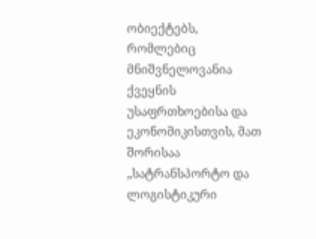ობიექტებს, რომლებიც მნიშვნელოვანია ქვეყნის უსაფრთხოებისა და ეკონომიკისთვის, მათ შორისაა „სატრანსპორტო და ლოგისტიკური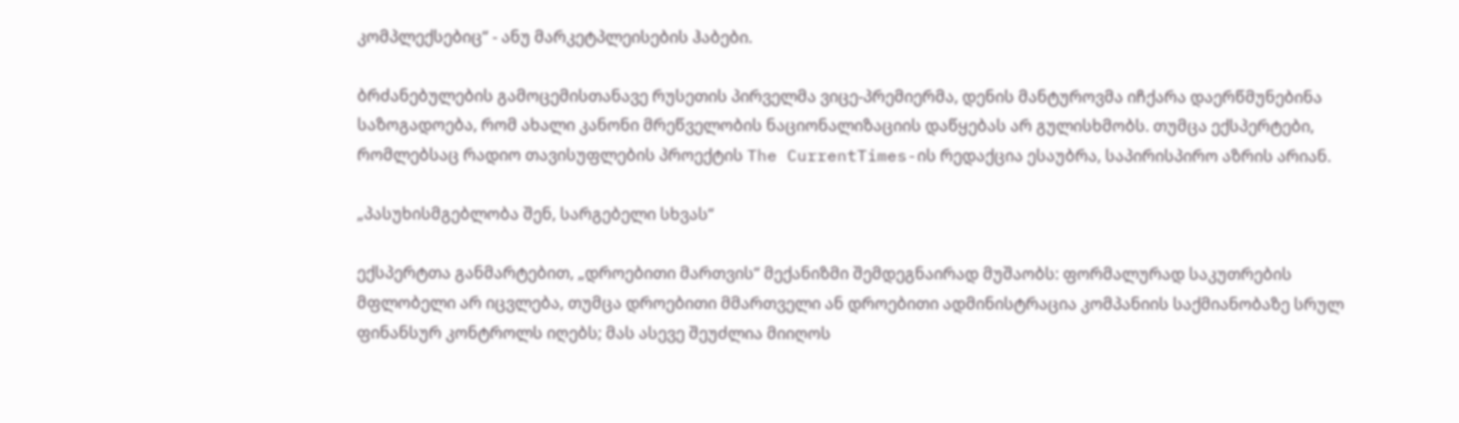კომპლექსებიც“ - ანუ მარკეტპლეისების ჰაბები.

ბრძანებულების გამოცემისთანავე რუსეთის პირველმა ვიცე-პრემიერმა, დენის მანტუროვმა იჩქარა დაერწმუნებინა საზოგადოება, რომ ახალი კანონი მრეწველობის ნაციონალიზაციის დაწყებას არ გულისხმობს. თუმცა ექსპერტები, რომლებსაც რადიო თავისუფლების პროექტის The CurrentTimes-ის რედაქცია ესაუბრა, საპირისპირო აზრის არიან.

„პასუხისმგებლობა შენ, სარგებელი სხვას“

ექსპერტთა განმარტებით, „დროებითი მართვის“ მექანიზმი შემდეგნაირად მუშაობს: ფორმალურად საკუთრების მფლობელი არ იცვლება, თუმცა დროებითი მმართველი ან დროებითი ადმინისტრაცია კომპანიის საქმიანობაზე სრულ ფინანსურ კონტროლს იღებს; მას ასევე შეუძლია მიიღოს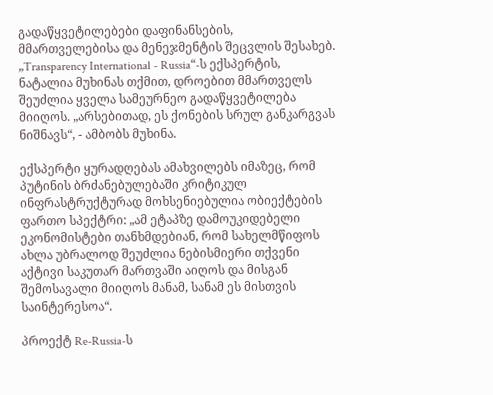გადაწყვეტილებები დაფინანსების, მმართველებისა და მენეჯმენტის შეცვლის შესახებ. „Transparency International - Russia“-ს ექსპერტის, ნატალია მუხინას თქმით, დროებით მმართველს შეუძლია ყველა სამეურნეო გადაწყვეტილება მიიღოს. „არსებითად, ეს ქონების სრულ განკარგვას ნიშნავს“, - ამბობს მუხინა.

ექსპერტი ყურადღებას ამახვილებს იმაზეც, რომ პუტინის ბრძანებულებაში კრიტიკულ ინფრასტრუქტურად მოხსენიებულია ობიექტების ფართო სპექტრი: „ამ ეტაპზე დამოუკიდებელი ეკონომისტები თანხმდებიან, რომ სახელმწიფოს ახლა უბრალოდ შეუძლია ნებისმიერი თქვენი აქტივი საკუთარ მართვაში აიღოს და მისგან შემოსავალი მიიღოს მანამ, სანამ ეს მისთვის საინტერესოა“.

პროექტ Re-Russia-ს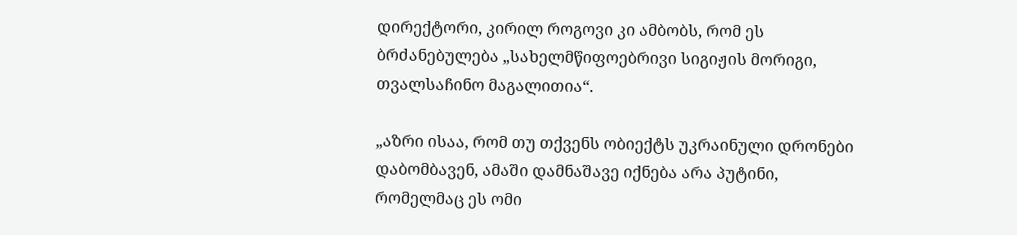დირექტორი, კირილ როგოვი კი ამბობს, რომ ეს ბრძანებულება „სახელმწიფოებრივი სიგიჟის მორიგი, თვალსაჩინო მაგალითია“.

„აზრი ისაა, რომ თუ თქვენს ობიექტს უკრაინული დრონები დაბომბავენ, ამაში დამნაშავე იქნება არა პუტინი, რომელმაც ეს ომი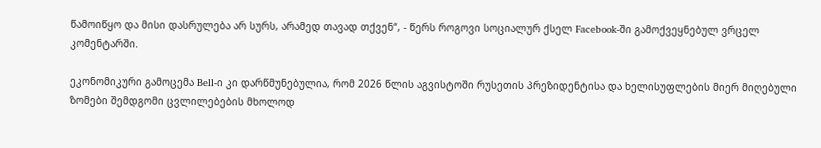წამოიწყო და მისი დასრულება არ სურს, არამედ თავად თქვენ“, - წერს როგოვი სოციალურ ქსელ Facebook-ში გამოქვეყნებულ ვრცელ კომენტარში.

ეკონომიკური გამოცემა Bell-ი კი დარწმუნებულია, რომ 2026 წლის აგვისტოში რუსეთის პრეზიდენტისა და ხელისუფლების მიერ მიღებული ზომები შემდგომი ცვლილებების მხოლოდ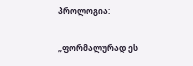პროლოგია:

„ფორმალურად ეს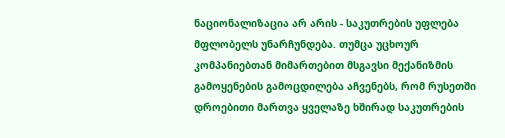ნაციონალიზაცია არ არის - საკუთრების უფლება მფლობელს უნარჩუნდება. თუმცა უცხოურ კომპანიებთან მიმართებით მსგავსი მექანიზმის გამოყენების გამოცდილება აჩვენებს, რომ რუსეთში დროებითი მართვა ყველაზე ხშირად საკუთრების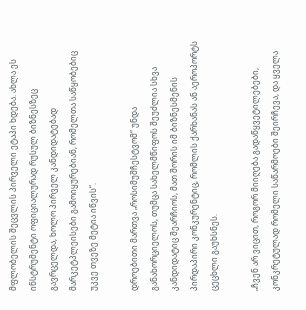მფლობელის შეცვლის პირველი ეტაპი ხდება. ახლა ეს ინსტრუმენტი ოფიციალურად რუსულ ბიზნესზეც გავრცელდა, ხოლო პირველ კანდიდატებად მარკეტპლეისები გამოიყურებიან, რომელთა საწყობებიც უკვე თვეზე მეტია იწვის“.

დროებითი მართვა „როსიმუშჩესტვომ“ უნდა განახორციელოს, თუმცა სახელმწიფოს შეუძლია სხვა კანდიდატიც შეარჩიოს, მათ შორის იმ ბიზნესმენის პირდაპირი კონკურენტიც, რომლის ქარხანას ან აეროპორტს ცეცხლი გაუხსნეს.

„ჩვენ არ ვიცით, როგორ მიიღება გადაწყვეტილებები, კონკრეტულად რომელი საწარმოები შეირჩევა, და ყველა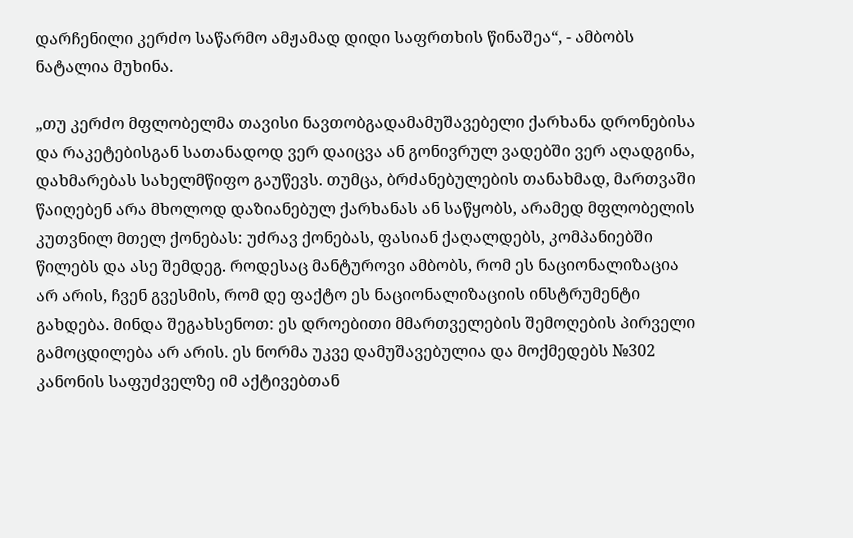დარჩენილი კერძო საწარმო ამჟამად დიდი საფრთხის წინაშეა“, - ამბობს ნატალია მუხინა.

„თუ კერძო მფლობელმა თავისი ნავთობგადამამუშავებელი ქარხანა დრონებისა და რაკეტებისგან სათანადოდ ვერ დაიცვა ან გონივრულ ვადებში ვერ აღადგინა, დახმარებას სახელმწიფო გაუწევს. თუმცა, ბრძანებულების თანახმად, მართვაში წაიღებენ არა მხოლოდ დაზიანებულ ქარხანას ან საწყობს, არამედ მფლობელის კუთვნილ მთელ ქონებას: უძრავ ქონებას, ფასიან ქაღალდებს, კომპანიებში წილებს და ასე შემდეგ. როდესაც მანტუროვი ამბობს, რომ ეს ნაციონალიზაცია არ არის, ჩვენ გვესმის, რომ დე ფაქტო ეს ნაციონალიზაციის ინსტრუმენტი გახდება. მინდა შეგახსენოთ: ეს დროებითი მმართველების შემოღების პირველი გამოცდილება არ არის. ეს ნორმა უკვე დამუშავებულია და მოქმედებს №302 კანონის საფუძველზე იმ აქტივებთან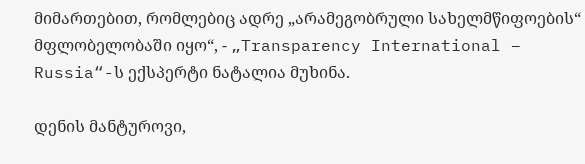მიმართებით, რომლებიც ადრე „არამეგობრული სახელმწიფოების“ მფლობელობაში იყო“, - „Transparency International – Russia“-ს ექსპერტი ნატალია მუხინა.

დენის მანტუროვი,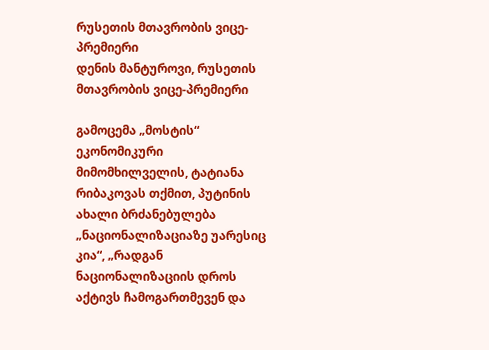რუსეთის მთავრობის ვიცე-პრემიერი
დენის მანტუროვი, რუსეთის მთავრობის ვიცე-პრემიერი

გამოცემა „მოსტის“ ეკონომიკური მიმომხილველის, ტატიანა რიბაკოვას თქმით, პუტინის ახალი ბრძანებულება „ნაციონალიზაციაზე უარესიც კია“, „რადგან ნაციონალიზაციის დროს აქტივს ჩამოგართმევენ და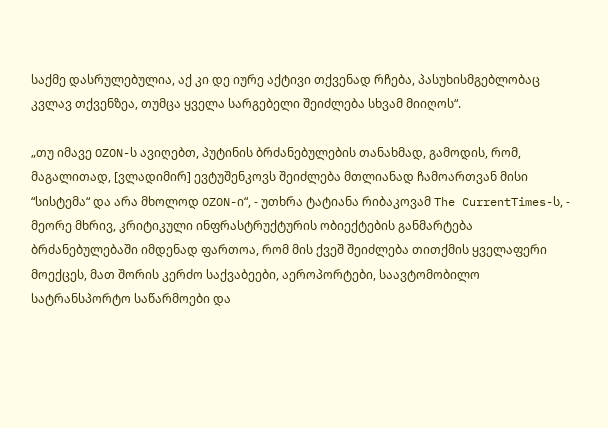საქმე დასრულებულია, აქ კი დე იურე აქტივი თქვენად რჩება, პასუხისმგებლობაც კვლავ თქვენზეა, თუმცა ყველა სარგებელი შეიძლება სხვამ მიიღოს“.

„თუ იმავე OZON-ს ავიღებთ, პუტინის ბრძანებულების თანახმად, გამოდის, რომ, მაგალითად, [ვლადიმირ] ევტუშენკოვს შეიძლება მთლიანად ჩამოართვან მისი “სისტემა“ და არა მხოლოდ OZON-ი“, - უთხრა ტატიანა რიბაკოვამ The CurrentTimes-ს, - მეორე მხრივ, კრიტიკული ინფრასტრუქტურის ობიექტების განმარტება ბრძანებულებაში იმდენად ფართოა, რომ მის ქვეშ შეიძლება თითქმის ყველაფერი მოექცეს, მათ შორის კერძო საქვაბეები, აეროპორტები, საავტომობილო სატრანსპორტო საწარმოები და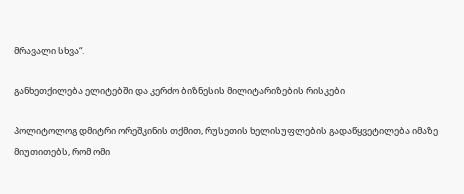მრავალი სხვა“.

განხეთქილება ელიტებში და კერძო ბიზნესის მილიტარიზების რისკები

პოლიტოლოგ დმიტრი ორეშკინის თქმით, რუსეთის ხელისუფლების გადაწყვეტილება იმაზე მიუთითებს, რომ ომი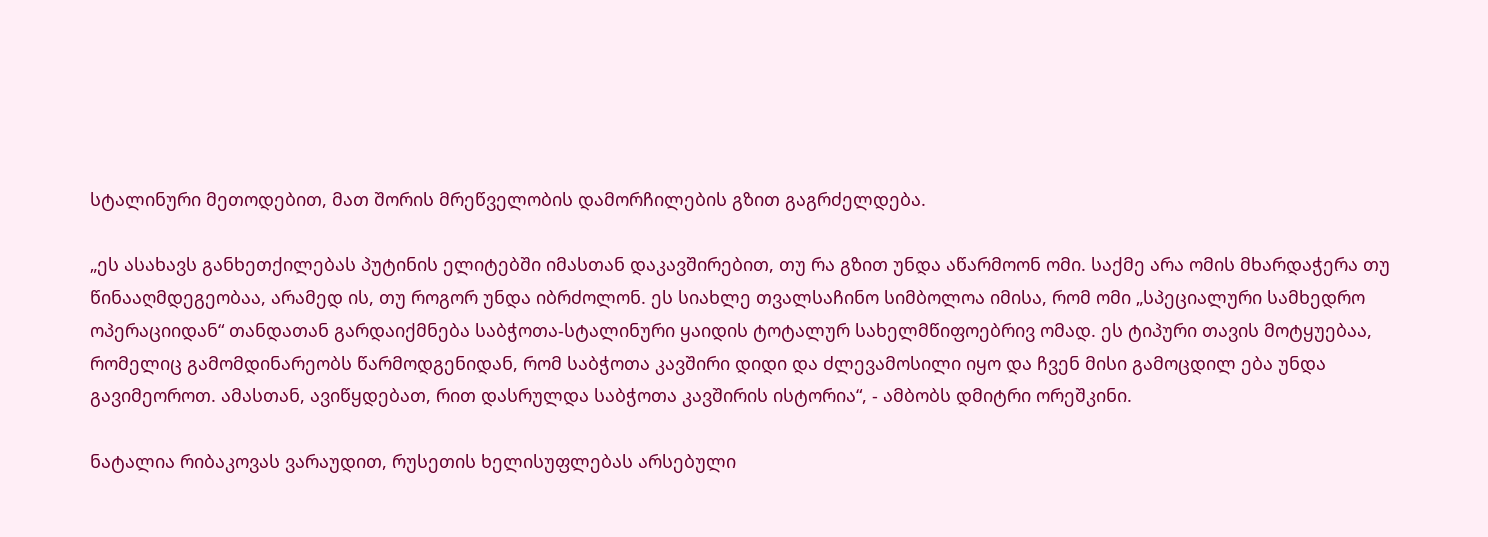სტალინური მეთოდებით, მათ შორის მრეწველობის დამორჩილების გზით გაგრძელდება.

„ეს ასახავს განხეთქილებას პუტინის ელიტებში იმასთან დაკავშირებით, თუ რა გზით უნდა აწარმოონ ომი. საქმე არა ომის მხარდაჭერა თუ წინააღმდეგეობაა, არამედ ის, თუ როგორ უნდა იბრძოლონ. ეს სიახლე თვალსაჩინო სიმბოლოა იმისა, რომ ომი „სპეციალური სამხედრო ოპერაციიდან“ თანდათან გარდაიქმნება საბჭოთა-სტალინური ყაიდის ტოტალურ სახელმწიფოებრივ ომად. ეს ტიპური თავის მოტყუებაა, რომელიც გამომდინარეობს წარმოდგენიდან, რომ საბჭოთა კავშირი დიდი და ძლევამოსილი იყო და ჩვენ მისი გამოცდილ ება უნდა გავიმეოროთ. ამასთან, ავიწყდებათ, რით დასრულდა საბჭოთა კავშირის ისტორია“, - ამბობს დმიტრი ორეშკინი.

ნატალია რიბაკოვას ვარაუდით, რუსეთის ხელისუფლებას არსებული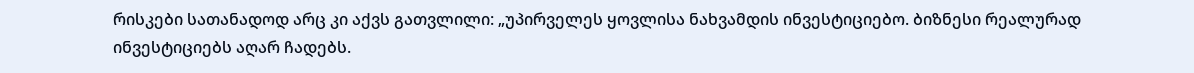რისკები სათანადოდ არც კი აქვს გათვლილი: „უპირველეს ყოვლისა ნახვამდის ინვესტიციებო. ბიზნესი რეალურად ინვესტიციებს აღარ ჩადებს.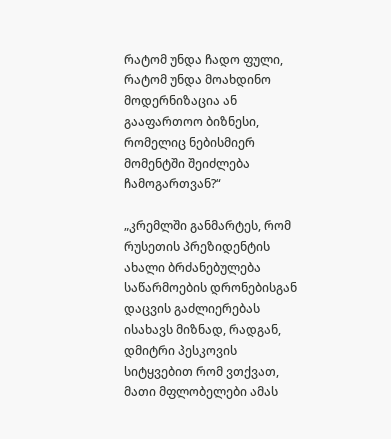რატომ უნდა ჩადო ფული, რატომ უნდა მოახდინო მოდერნიზაცია ან გააფართოო ბიზნესი, რომელიც ნებისმიერ მომენტში შეიძლება ჩამოგართვან?“

„კრემლში განმარტეს, რომ რუსეთის პრეზიდენტის ახალი ბრძანებულება საწარმოების დრონებისგან დაცვის გაძლიერებას ისახავს მიზნად, რადგან, დმიტრი პესკოვის სიტყვებით რომ ვთქვათ, მათი მფლობელები ამას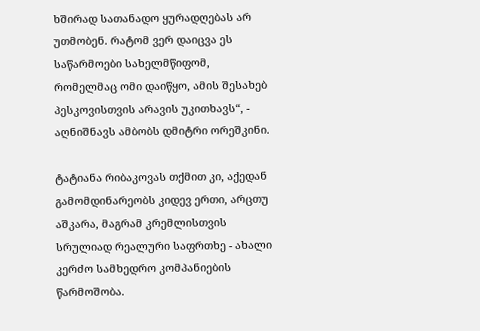ხშირად სათანადო ყურადღებას არ უთმობენ. რატომ ვერ დაიცვა ეს საწარმოები სახელმწიფომ, რომელმაც ომი დაიწყო, ამის შესახებ პესკოვისთვის არავის უკითხავს“, - აღნიშნავს ამბობს დმიტრი ორეშკინი.

ტატიანა რიბაკოვას თქმით კი, აქედან გამომდინარეობს კიდევ ერთი, არცთუ აშკარა, მაგრამ კრემლისთვის სრულიად რეალური საფრთხე - ახალი კერძო სამხედრო კომპანიების წარმოშობა.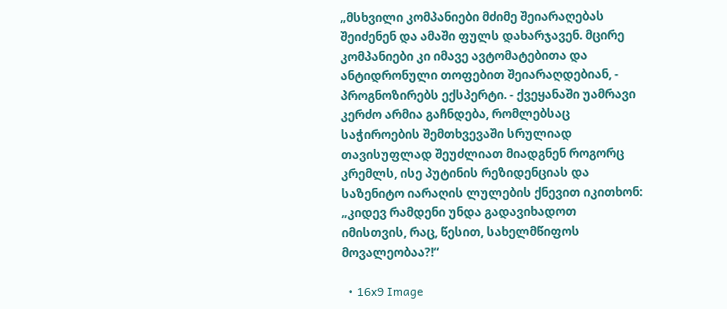„მსხვილი კომპანიები მძიმე შეიარაღებას შეიძენენ და ამაში ფულს დახარჯავენ. მცირე კომპანიები კი იმავე ავტომატებითა და ანტიდრონული თოფებით შეიარაღდებიან, - პროგნოზირებს ექსპერტი. - ქვეყანაში უამრავი კერძო არმია გაჩნდება, რომლებსაც საჭიროების შემთხვევაში სრულიად თავისუფლად შეუძლიათ მიადგნენ როგორც კრემლს, ისე პუტინის რეზიდენციას და საზენიტო იარაღის ლულების ქნევით იკითხონ: „კიდევ რამდენი უნდა გადავიხადოთ იმისთვის, რაც, წესით, სახელმწიფოს მოვალეობაა?!“

  • 16x9 Image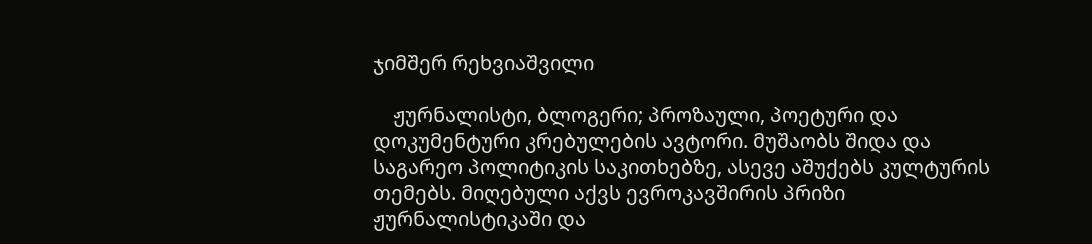ჯიმშერ რეხვიაშვილი

    ჟურნალისტი, ბლოგერი; პროზაული, პოეტური და დოკუმენტური კრებულების ავტორი. მუშაობს შიდა და საგარეო პოლიტიკის საკითხებზე, ასევე აშუქებს კულტურის თემებს. მიღებული აქვს ევროკავშირის პრიზი ჟურნალისტიკაში და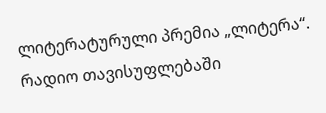ლიტერატურული პრემია „ლიტერა“. რადიო თავისუფლებაში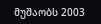მუშაობს 2003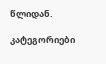წლიდან.

კატეგორიები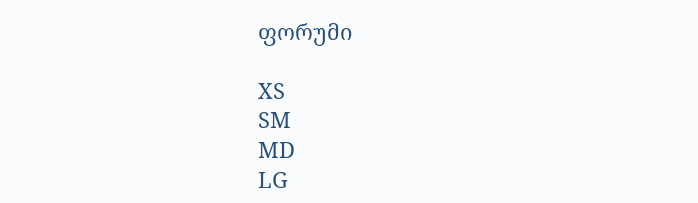ფორუმი

XS
SM
MD
LG